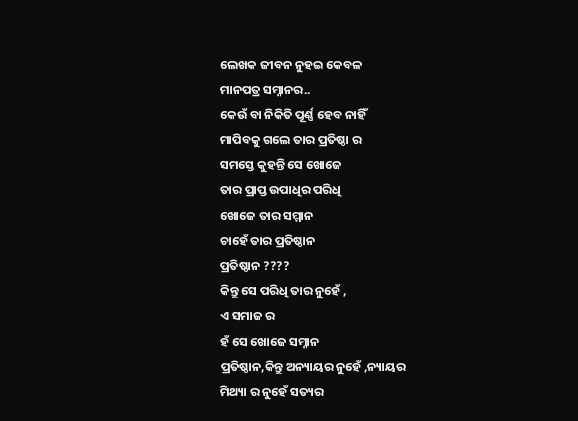ଲେଖକ ଜୀବନ ନୁହଇ କେବଳ
ମାନପତ୍ର ସମ୍ନାନର..
କେଉଁ ବା ନିକିତି ପୂର୍ଣ୍ଣ ହେବ ନାହିଁ
ମାପିବକୁ ଗଲେ ତାର ପ୍ରତିଷ୍ଠା ର
ସମସ୍ତେ କୁହନ୍ତି ସେ ଖୋଜେ
ତାର ପ୍ରାପ୍ତ ଉପାଧିର ପରିଧି
ଖୋଜେ ତାର ସମ୍ମାନ
ଚାହେଁ ତାର ପ୍ରତିଷ୍ଠାନ
ପ୍ରତିଷ୍ଠାନ ????
କିନ୍ତୁ ସେ ପରିଧି ତାର ନୁହେଁ ,
ଏ ସମାଜ ର
ହଁ ସେ ଖୋଜେ ସମ୍ନାନ
ପ୍ରତିଷ୍ଠାନ,କିନ୍ତୁ ଅନ୍ୟାୟର ନୁହେଁ ,ନ୍ୟାୟର
ମିଥ୍ୟା ର ନୁହେଁ ସତ୍ୟର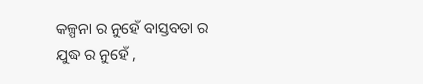କଳ୍ପନା ର ନୁହେଁ ବାସ୍ତବତା ର
ଯୁଦ୍ଧ ର ନୁହେଁ ,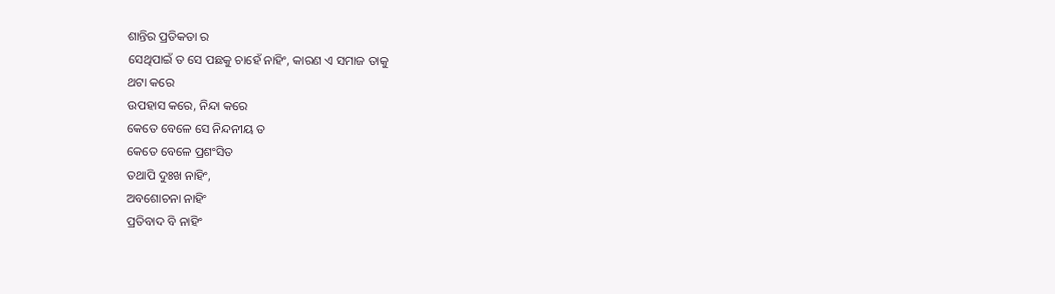ଶାନ୍ତିର ପ୍ରତିକତା ର
ସେଥିପାଇଁ ତ ସେ ପଛକୁ ଚାହେଁ ନାହିଂ, କାରଣ ଏ ସମାଜ ତାକୁ
ଥଟା କରେ
ଉପହାସ କରେ, ନିନ୍ଦା କରେ
କେତେ ବେଳେ ସେ ନିନ୍ଦନୀୟ ତ
କେତେ ବେଳେ ପ୍ରଶଂସିତ
ତଥାପି ଦୁଃଖ ନାହିଂ,
ଅବଶୋଚନା ନାହିଂ
ପ୍ରତିବାଦ ବି ନାହିଂ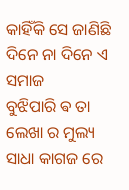କାହିଁକି ସେ ଜାଣିଛି
ଦିନେ ନା ଦିନେ ଏ ସମାଜ
ବୁଝିପାରି ଵ ତା ଲେଖା ର ମୁଲ୍ୟ
ସାଧା କାଗଜ ରେ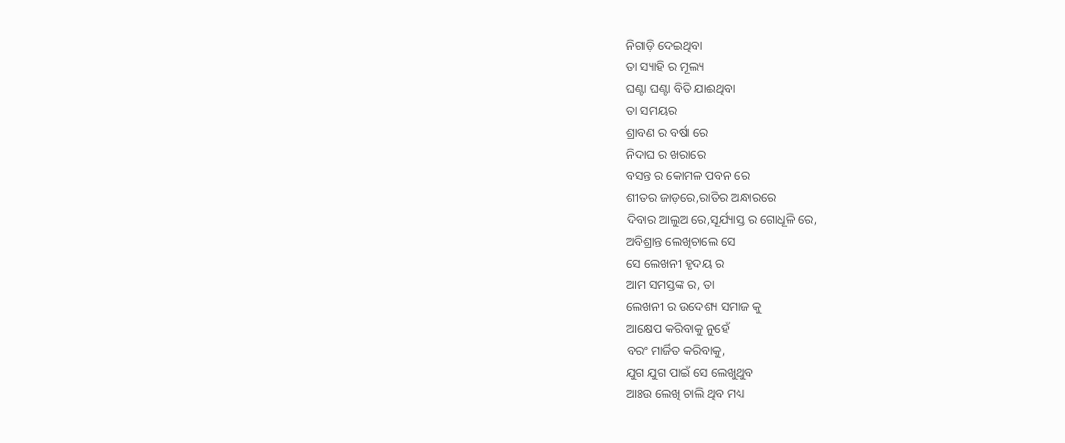ନିଗାଡ଼ି ଦେଇଥିବା
ତା ସ୍ୟାହି ର ମୂଲ୍ୟ
ଘଣ୍ଟା ଘଣ୍ଟା ବିତି ଯାଈଥିବା
ତା ସମୟର
ଶ୍ରାବଣ ର ବର୍ଷା ରେ
ନିଦାଘ ର ଖରାରେ
ବସନ୍ତ ର କୋମଳ ପବନ ରେ
ଶୀତର ଜାଡ଼ରେ,ରାତିର ଅନ୍ଧାରରେ
ଦିବାର ଆଲୁଅ ରେ,ସୂର୍ଯ୍ୟାସ୍ତ ର ଗୋଧୂଳି ରେ,
ଅବିଶ୍ରାନ୍ତ ଲେଖିଚାଲେ ସେ
ସେ ଲେଖନୀ ହୃଦୟ ର
ଆମ ସମସ୍ତଙ୍କ ର, ତା
ଲେଖନୀ ର ଉଦେଶ୍ୟ ସମାଜ କୁ
ଆକ୍ଷେପ କରିବାକୁ ନୁହେଁ
ବରଂ ମାର୍ଜିତ କରିବାକୁ,
ଯୁଗ ଯୁଗ ପାଇଁ ସେ ଲେଖୁଥୁବ
ଆଃଉ ଲେଖି ଚାଲି ଥିବ ମଧ୍ୟ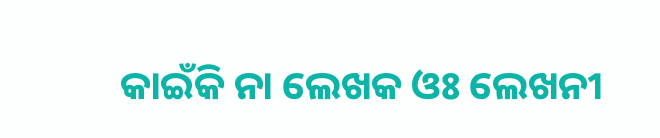କାଇଁକି ନା ଲେଖକ ଓଃ ଲେଖନୀ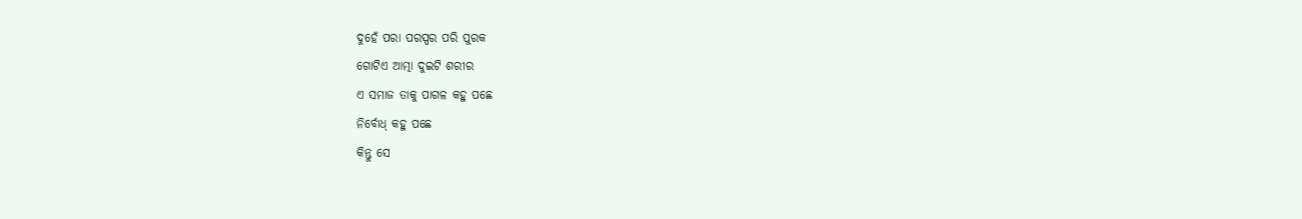ଦୁହେଁ ପରା ପରସ୍ପର ପରି ପୁରକ
ଗୋଟିଏ ଆତ୍ମା ଦୁଇଟି ଶରୀର
ଏ ସମାଜ ତାକୁ ପାଗଳ କହୁ ପଛେ
ନିର୍ବୋଧ୍ କହୁ ପଛେ
କିନ୍ତୁ ସେ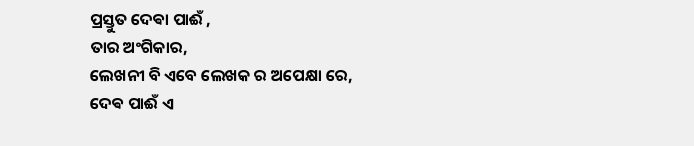ପ୍ରସ୍ତୁତ ଦେଵା ପାଈଁ ,
ତାର ଅଂଗିକାର,
ଲେଖନୀ ବି ଏବେ ଲେଖକ ର ଅପେକ୍ଷା ରେ,
ଦେଵ ପାଈଁ ଏ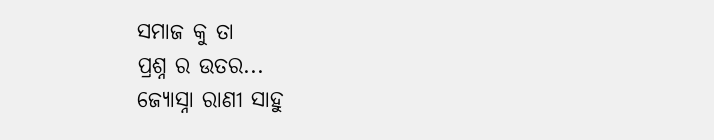ସମାଜ କୁ ତା
ପ୍ରଶ୍ନ ର ଉତର...
ଜ୍ୟୋସ୍ନା ରାଣୀ ସାହୁ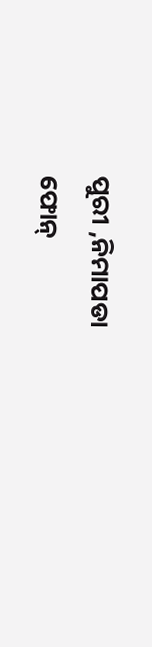ପୁରୀ ,ନିମାପଡା
ଫୋନ୍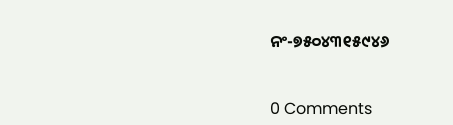ନଂ-୭୫୦୪୩୧୫୯୪୬


0 Comments